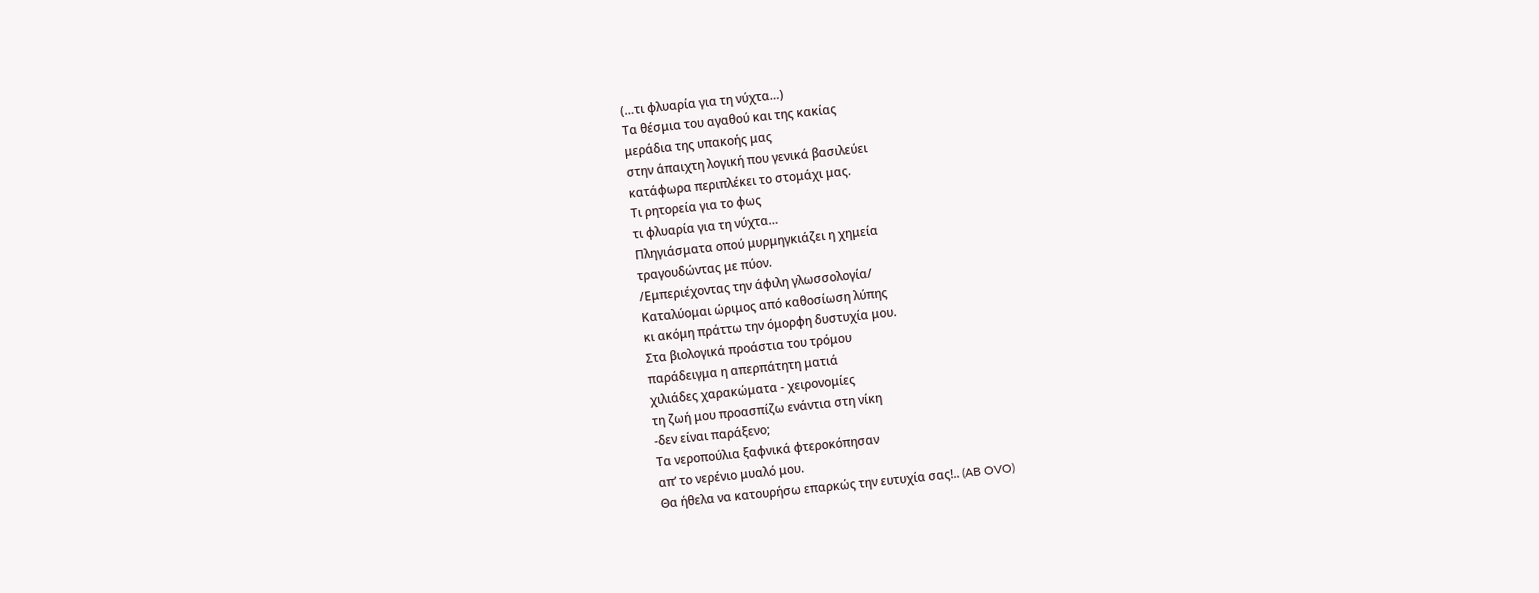(…τι φλυαρία για τη νύχτα…)
Τα θέσμια του αγαθού και της κακίας
μεράδια της υπακοής μας
στην άπαιχτη λογική που γενικά βασιλεύει
κατάφωρα περιπλέκει το στομάχι μας.
Τι ρητορεία για το φως
τι φλυαρία για τη νύχτα…
Πληγιάσματα οπού μυρμηγκιάζει η χημεία
τραγουδώντας με πύον.
/Εμπεριέχοντας την άφιλη γλωσσολογία/
Καταλύομαι ώριμος από καθοσίωση λύπης
κι ακόμη πράττω την όμορφη δυστυχία μου.
Στα βιολογικά προάστια του τρόμου
παράδειγμα η απερπάτητη ματιά
χιλιάδες χαρακώματα - χειρονομίες
τη ζωή μου προασπίζω ενάντια στη νίκη
-δεν είναι παράξενο;
Τα νεροπούλια ξαφνικά φτεροκόπησαν
απ’ το νερένιο μυαλό μου.
Θα ήθελα να κατουρήσω επαρκώς την ευτυχία σας!.. (AB OVO)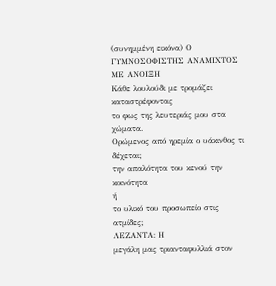(συνημμένη εικόνα) Ο ΓΥΜΝΟΣΟΦΙΣΤΗΣ ΑΝΑΜΙΧΤΟΣ ΜΕ ΑΝΟΙΞΗ
Κάθε λουλούδι με τρομάζει καταστρέφοντας
το φως της λευτεριάς μου στα χώματα.
Ορώμενος από ηρεμία ο υάκινθος τι
δέχεται;
την απαλότητα του κενού την κοινότητα
ή
το υλικό του προσωπείο στις ατμίδες;
ΛΕΖΑΝΤΑ: Η
μεγάλη μας τριανταφυλλιά στον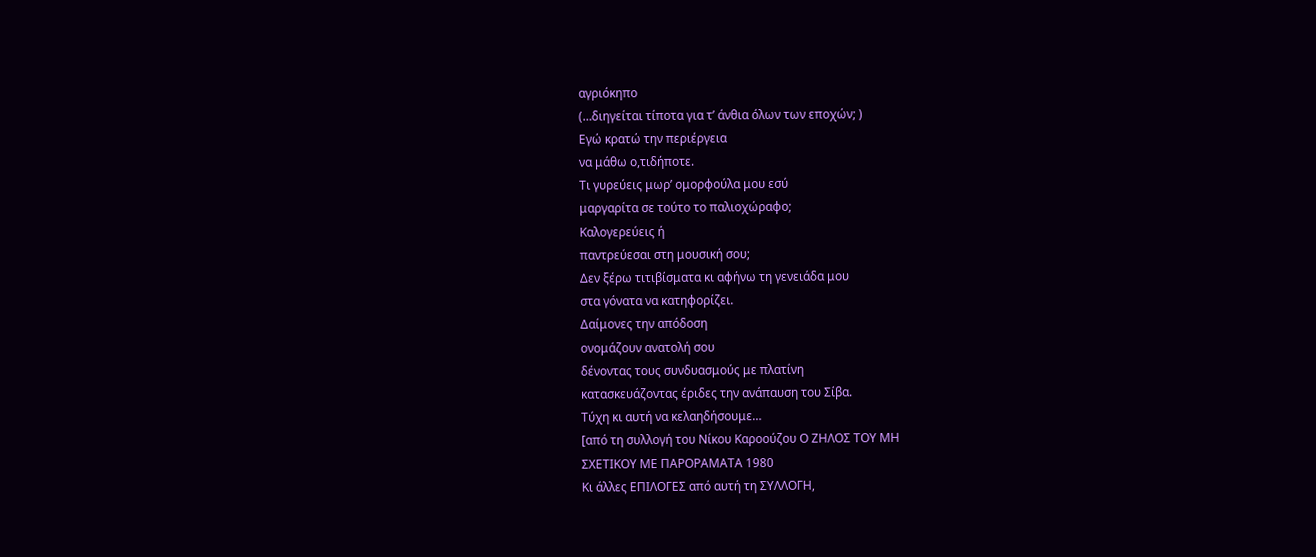αγριόκηπο
(…διηγείται τίποτα για τ’ άνθια όλων των εποχών; )
Εγώ κρατώ την περιέργεια
να μάθω ο,τιδήποτε.
Τι γυρεύεις μωρ’ ομορφούλα μου εσύ
μαργαρίτα σε τούτο το παλιοχώραφο;
Καλογερεύεις ή
παντρεύεσαι στη μουσική σου;
Δεν ξέρω τιτιβίσματα κι αφήνω τη γενειάδα μου
στα γόνατα να κατηφορίζει.
Δαίμονες την απόδοση
ονομάζουν ανατολή σου
δένοντας τους συνδυασμούς με πλατίνη
κατασκευάζοντας έριδες την ανάπαυση του Σίβα.
Τύχη κι αυτή να κελαηδήσουμε…
[από τη συλλογή του Νίκου Καροούζου Ο ΖΗΛΟΣ ΤΟΥ ΜΗ
ΣΧΕΤΙΚΟΥ ΜΕ ΠΑΡΟΡΑΜΑΤΑ 1980
Κι άλλες ΕΠΙΛΟΓΕΣ από αυτή τη ΣΥΛΛΟΓΗ,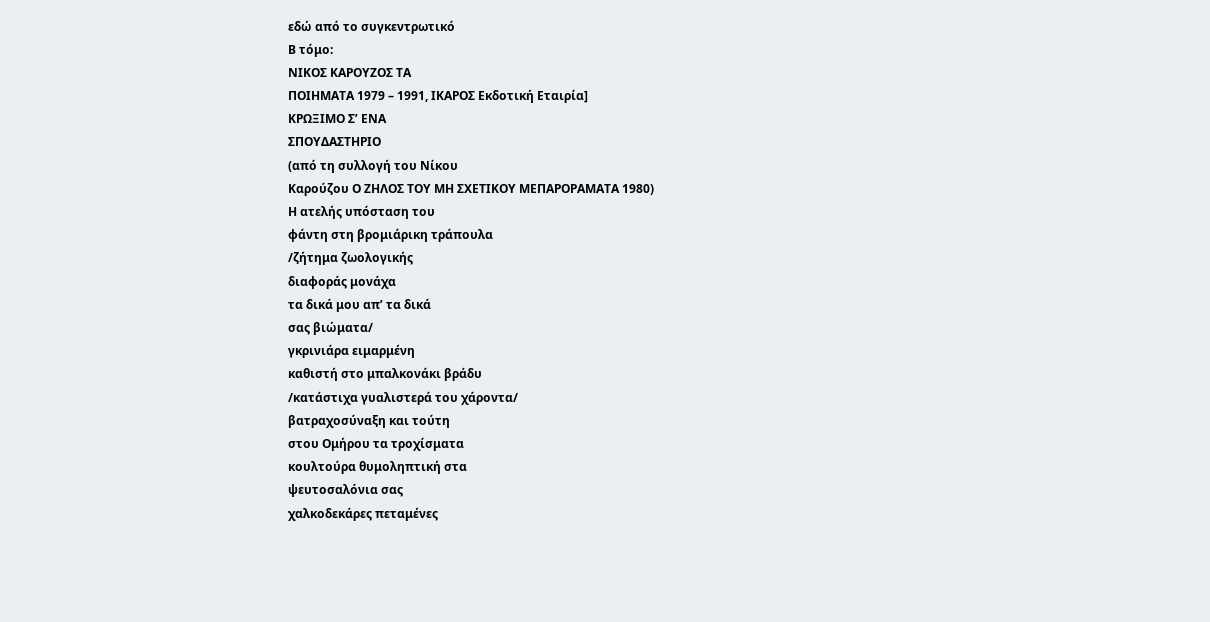εδώ από το συγκεντρωτικό
Β τόμο:
ΝΙΚΟΣ ΚΑΡΟΥΖΟΣ ΤΑ
ΠΟΙΗΜΑΤΑ 1979 – 1991, ΙΚΑΡΟΣ Εκδοτική Εταιρία]
ΚΡΩΞΙΜΟ Σ’ ΕΝΑ
ΣΠΟΥΔΑΣΤΗΡΙΟ
(από τη συλλογή του Νίκου
Καρούζου Ο ΖΗΛΟΣ ΤΟΥ ΜΗ ΣΧΕΤΙΚΟΥ ΜΕΠΑΡΟΡΑΜΑΤΑ 1980)
Η ατελής υπόσταση του
φάντη στη βρομιάρικη τράπουλα
/ζήτημα ζωολογικής
διαφοράς μονάχα
τα δικά μου απ’ τα δικά
σας βιώματα/
γκρινιάρα ειμαρμένη
καθιστή στο μπαλκονάκι βράδυ
/κατάστιχα γυαλιστερά του χάροντα/
βατραχοσύναξη και τούτη
στου Ομήρου τα τροχίσματα
κουλτούρα θυμοληπτική στα
ψευτοσαλόνια σας
χαλκοδεκάρες πεταμένες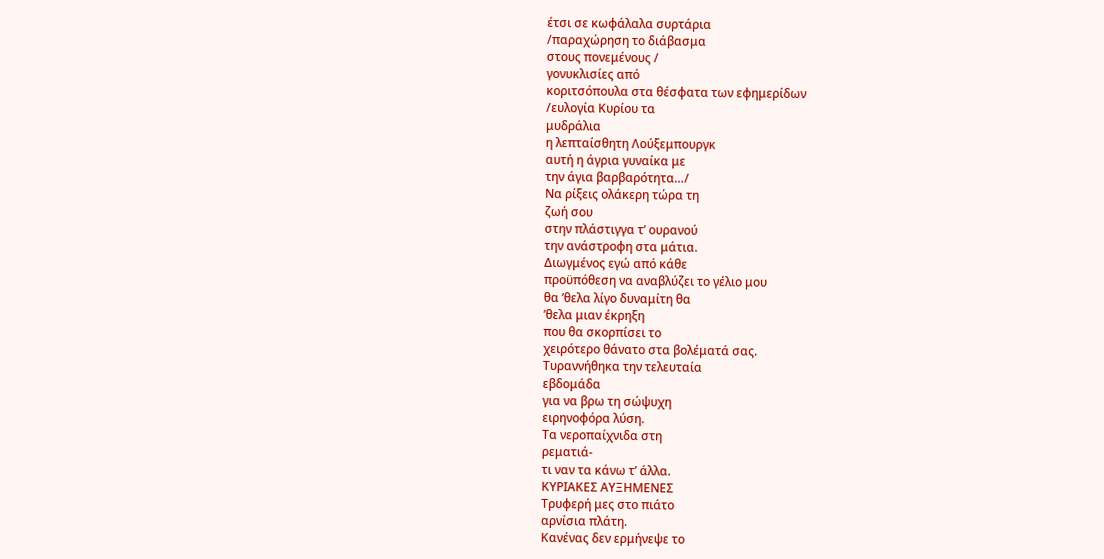έτσι σε κωφάλαλα συρτάρια
/παραχώρηση το διάβασμα
στους πονεμένους /
γονυκλισίες από
κοριτσόπουλα στα θέσφατα των εφημερίδων
/ευλογία Κυρίου τα
μυδράλια
η λεπταίσθητη Λούξεμπουργκ
αυτή η άγρια γυναίκα με
την άγια βαρβαρότητα…/
Να ρίξεις ολάκερη τώρα τη
ζωή σου
στην πλάστιγγα τ’ ουρανού
την ανάστροφη στα μάτια.
Διωγμένος εγώ από κάθε
προϋπόθεση να αναβλύζει το γέλιο μου
θα ’θελα λίγο δυναμίτη θα
’θελα μιαν έκρηξη
που θα σκορπίσει το
χειρότερο θάνατο στα βολέματά σας.
Τυραννήθηκα την τελευταία
εβδομάδα
για να βρω τη σώψυχη
ειρηνοφόρα λύση.
Τα νεροπαίχνιδα στη
ρεματιά-
τι ναν τα κάνω τ’ άλλα.
ΚΥΡΙΑΚΕΣ ΑΥΞΗΜΕΝΕΣ
Τρυφερή μες στο πιάτο
αρνίσια πλάτη.
Κανένας δεν ερμήνεψε το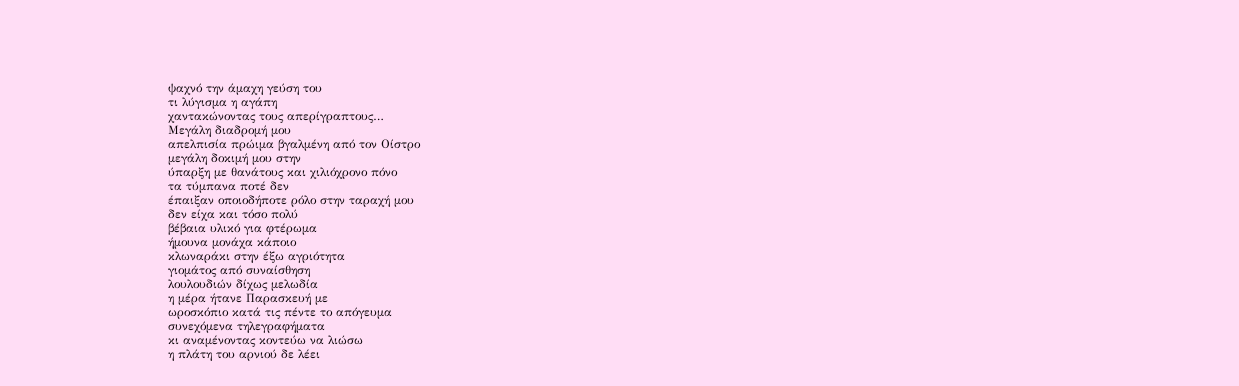ψαχνό την άμαχη γεύση του
τι λύγισμα η αγάπη
χαντακώνοντας τους απερίγραπτους…
Μεγάλη διαδρομή μου
απελπισία πρώιμα βγαλμένη από τον Οίστρο
μεγάλη δοκιμή μου στην
ύπαρξη με θανάτους και χιλιόχρονο πόνο
τα τύμπανα ποτέ δεν
έπαιξαν οποιοδήποτε ρόλο στην ταραχή μου
δεν είχα και τόσο πολύ
βέβαια υλικό για φτέρωμα
ήμουνα μονάχα κάποιο
κλωναράκι στην έξω αγριότητα
γιομάτος από συναίσθηση
λουλουδιών δίχως μελωδία
η μέρα ήτανε Παρασκευή με
ωροσκόπιο κατά τις πέντε το απόγευμα
συνεχόμενα τηλεγραφήματα
κι αναμένοντας κοντεύω να λιώσω
η πλάτη του αρνιού δε λέει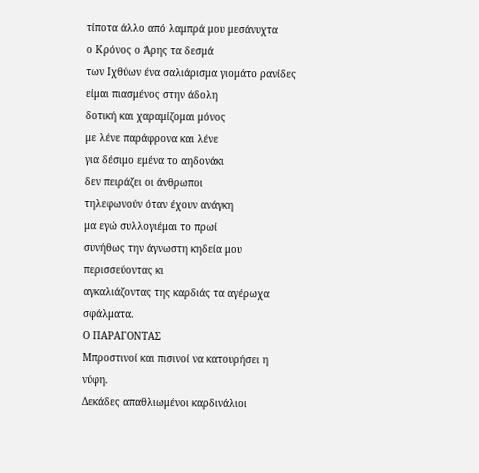τίποτα άλλο από λαμπρά μου μεσάνυχτα
ο Κρόνος ο Άρης τα δεσμά
των Ιχθύων ένα σαλιάρισμα γιομάτο ρανίδες
είμαι πιασμένος στην άδολη
δοτική και χαραμίζομαι μόνος
με λένε παράφρονα και λένε
για δέσιμο εμένα το αηδονάκι
δεν πειράζει οι άνθρωποι
τηλεφωνούν όταν έχουν ανάγκη
μα εγώ συλλογιέμαι το πρωί
συνήθως την άγνωστη κηδεία μου
περισσεύοντας κι
αγκαλιάζοντας της καρδιάς τα αγέρωχα σφάλματα.
Ο ΠΑΡΑΓΟΝΤΑΣ
Μπροστινοί και πισινοί να κατουρήσει η νύφη.
Δεκάδες απαθλιωμένοι καρδινάλιοι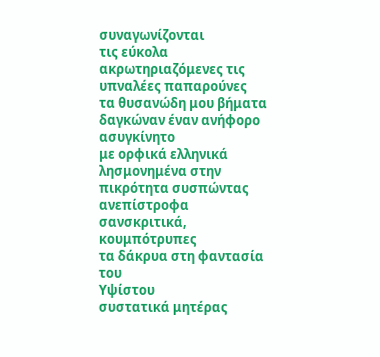συναγωνίζονται
τις εύκολα
ακρωτηριαζόμενες τις υπναλέες παπαρούνες
τα θυσανώδη μου βήματα
δαγκώναν έναν ανήφορο ασυγκίνητο
με ορφικά ελληνικά
λησμονημένα στην πικρότητα συσπώντας
ανεπίστροφα σανσκριτικά,
κουμπότρυπες
τα δάκρυα στη φαντασία του
Υψίστου
συστατικά μητέρας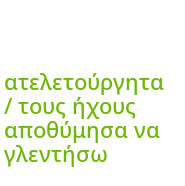ατελετούργητα
/ τους ήχους αποθύμησα να
γλεντήσω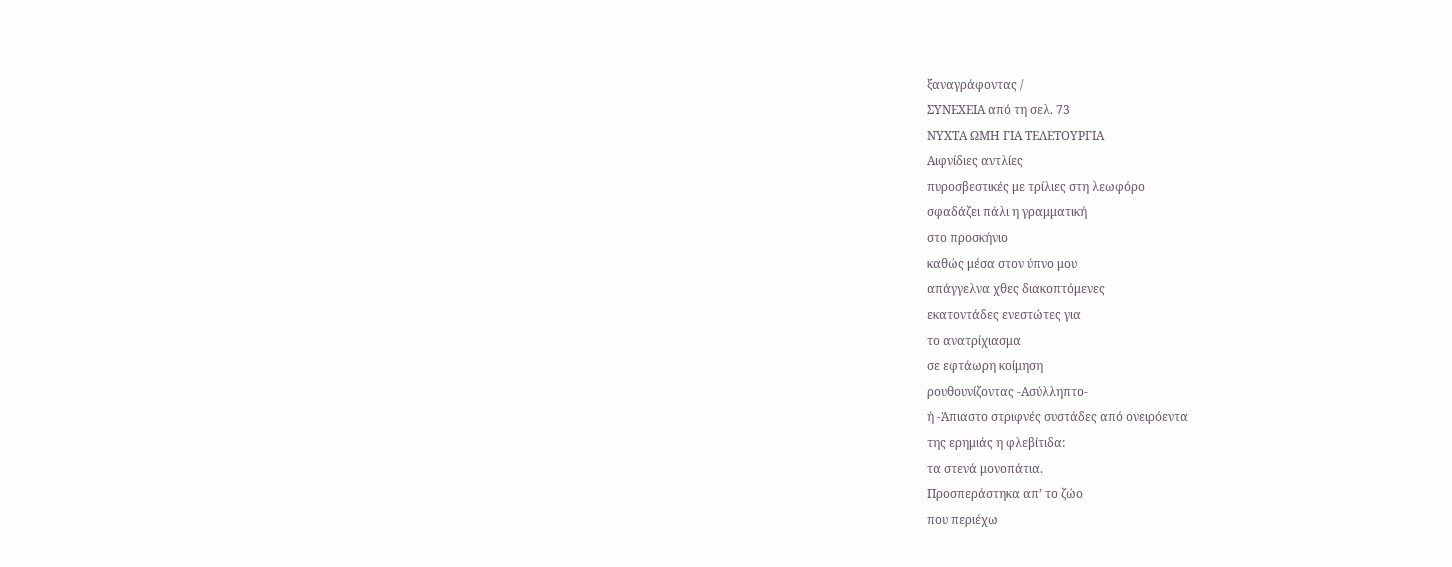ξαναγράφοντας /
ΣΥΝΕΧΕΙΑ από τη σελ. 73
ΝΥΧΤΑ ΩΜΗ ΓΙΑ ΤΕΛΕΤΟΥΡΓΙΑ
Αιφνίδιες αντλίες
πυροσβεστικές με τρίλιες στη λεωφόρο
σφαδάζει πάλι η γραμματική
στο προσκήνιο
καθώς μέσα στον ύπνο μου
απάγγελνα χθες διακοπτόμενες
εκατοντάδες ενεστώτες για
το ανατρίχιασμα
σε εφτάωρη κοίμηση
ρουθουνίζοντας -Ασύλληπτο-
ή -Άπιαστο στριφνές συστάδες από ονειρόεντα
της ερημιάς η φλεβίτιδα:
τα στενά μονοπάτια.
Προσπεράστηκα απ’ το ζώο
που περιέχω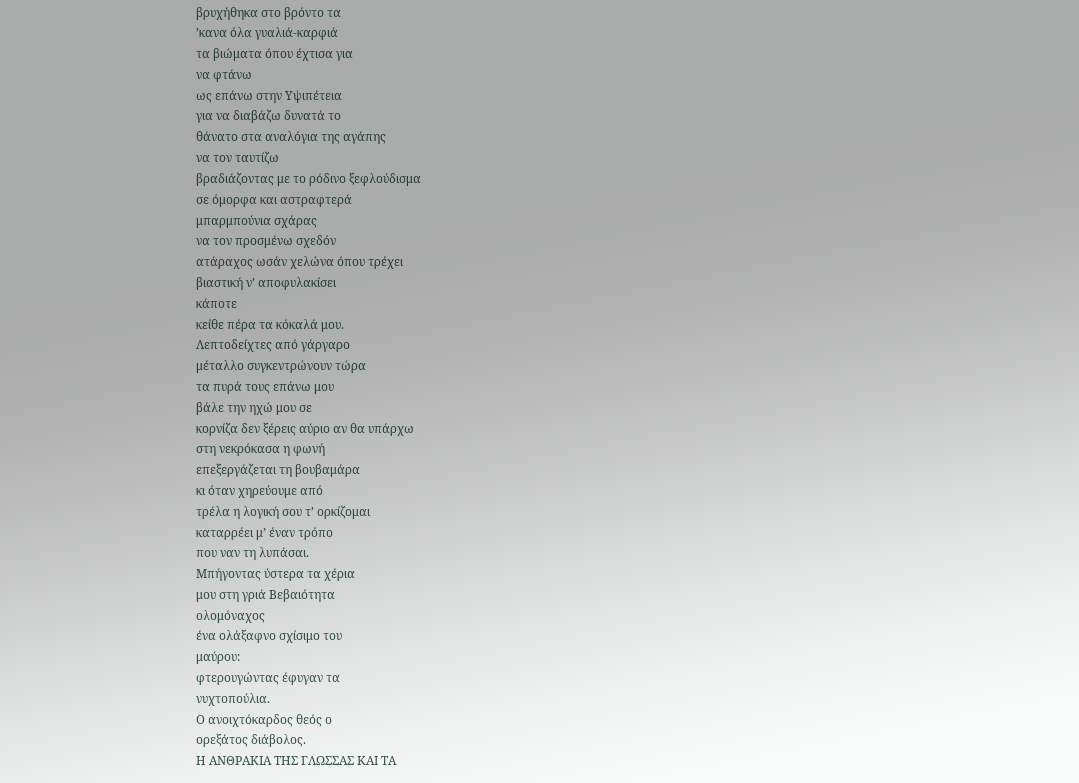βρυχήθηκα στο βρόντο τα
’κανα όλα γυαλιά-καρφιά
τα βιώματα όπου έχτισα για
να φτάνω
ως επάνω στην Υψιπέτεια
για να διαβάζω δυνατά το
θάνατο στα αναλόγια της αγάπης
να τον ταυτίζω
βραδιάζοντας με το ρόδινο ξεφλούδισμα
σε όμορφα και αστραφτερά
μπαρμπούνια σχάρας
να τον προσμένω σχεδόν
ατάραχος ωσάν χελώνα όπου τρέχει
βιαστική ν’ αποφυλακίσει
κάποτε
κείθε πέρα τα κόκαλά μου.
Λεπτοδείχτες από γάργαρο
μέταλλο συγκεντρώνουν τώρα
τα πυρά τους επάνω μου
βάλε την ηχώ μου σε
κορνίζα δεν ξέρεις αύριο αν θα υπάρχω
στη νεκρόκασα η φωνή
επεξεργάζεται τη βουβαμάρα
κι όταν χηρεύουμε από
τρέλα η λογική σου τ’ ορκίζομαι
καταρρέει μ’ έναν τρόπο
που ναν τη λυπάσαι.
Μπήγοντας ύστερα τα χέρια
μου στη γριά Βεβαιότητα
ολομόναχος
ένα ολάξαφνο σχίσιμο του
μαύρου:
φτερουγώντας έφυγαν τα
νυχτοπούλια.
Ο ανοιχτόκαρδος θεός ο
ορεξάτος διάβολος.
Η ΑΝΘΡΑΚΙΑ ΤΗΣ ΓΛΩΣΣΑΣ ΚΑΙ ΤΑ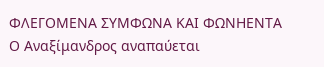ΦΛΕΓΟΜΕΝΑ ΣΥΜΦΩΝΑ ΚΑΙ ΦΩΝΗΕΝΤΑ
Ο Αναξίμανδρος αναπαύεται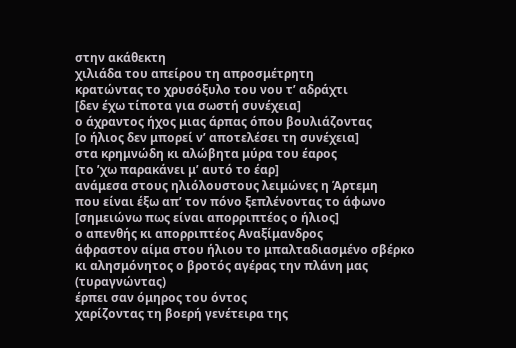στην ακάθεκτη
χιλιάδα του απείρου τη απροσμέτρητη
κρατώντας το χρυσόξυλο του νου τ’ αδράχτι
[δεν έχω τίποτα για σωστή συνέχεια]
ο άχραντος ήχος μιας άρπας όπου βουλιάζοντας
[ο ήλιος δεν μπορεί ν’ αποτελέσει τη συνέχεια]
στα κρημνώδη κι αλώβητα μύρα του έαρος
[το ’χω παρακάνει μ’ αυτό το έαρ]
ανάμεσα στους ηλιόλουστους λειμώνες η Άρτεμη
που είναι έξω απ’ τον πόνο ξεπλένοντας το άφωνο
[σημειώνω πως είναι απορριπτέος ο ήλιος]
ο απενθής κι απορριπτέος Αναξίμανδρος
άφραστον αίμα στου ήλιου το μπαλταδιασμένο σβέρκο
κι αλησμόνητος ο βροτός αγέρας την πλάνη μας
(τυραγνώντας)
έρπει σαν όμηρος του όντος
χαρίζοντας τη βοερή γενέτειρα της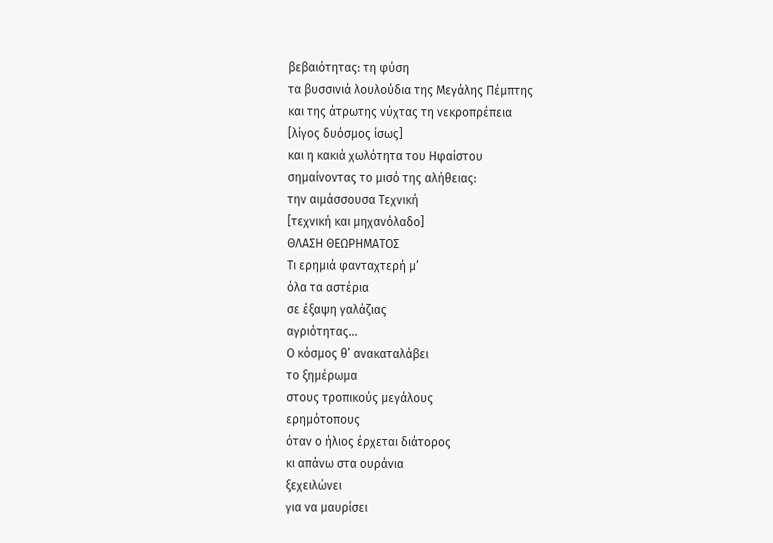βεβαιότητας: τη φύση
τα βυσσινιά λουλούδια της Μεγάλης Πέμπτης
και της άτρωτης νύχτας τη νεκροπρέπεια
[λίγος δυόσμος ίσως]
και η κακιά χωλότητα του Ηφαίστου
σημαίνοντας το μισό της αλήθειας:
την αιμάσσουσα Τεχνική
[τεχνική και μηχανόλαδο]
ΘΛΑΣΗ ΘΕΩΡΗΜΑΤΟΣ
Τι ερημιά φανταχτερή μ’
όλα τα αστέρια
σε έξαψη γαλάζιας
αγριότητας…
Ο κόσμος θ’ ανακαταλάβει
το ξημέρωμα
στους τροπικούς μεγάλους
ερημότοπους
όταν ο ήλιος έρχεται διάτορος
κι απάνω στα ουράνια
ξεχειλώνει
για να μαυρίσει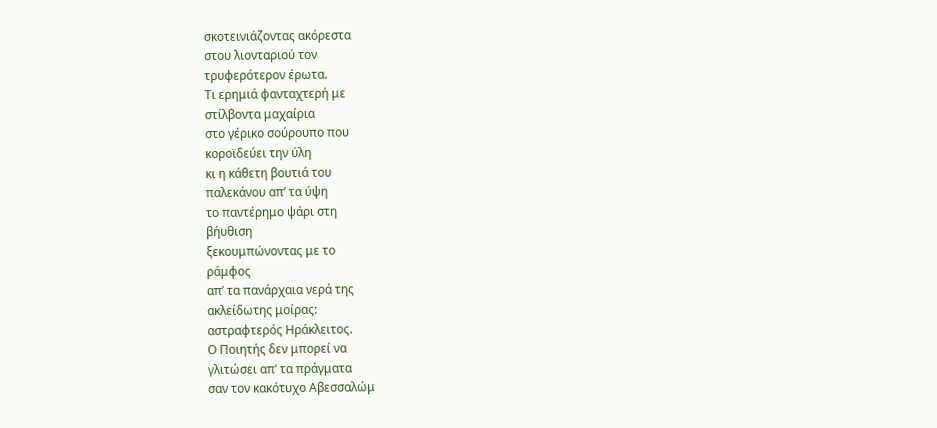σκοτεινιάζοντας ακόρεστα
στου λιονταριού τον
τρυφερότερον έρωτα.
Τι ερημιά φανταχτερή με
στίλβοντα μαχαίρια
στο γέρικο σούρουπο που
κοροϊδεύει την ύλη
κι η κάθετη βουτιά του
παλεκάνου απ’ τα ύψη
το παντέρημο ψάρι στη
βήυθιση
ξεκουμπώνοντας με το
ράμφος
απ’ τα πανάρχαια νερά της
ακλείδωτης μοίρας:
αστραφτερός Ηράκλειτος.
Ο Ποιητής δεν μπορεί να
γλιτώσει απ’ τα πράγματα
σαν τον κακότυχο Αβεσσαλώμ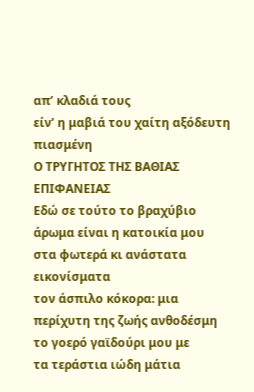απ’ κλαδιά τους
είν’ η μαβιά του χαίτη αξόδευτη πιασμένη
Ο ΤΡΥΓΗΤΟΣ ΤΗΣ ΒΑΘΙΑΣ ΕΠΙΦΑΝΕΙΑΣ
Εδώ σε τούτο το βραχύβιο
άρωμα είναι η κατοικία μου
στα φωτερά κι ανάστατα
εικονίσματα
τον άσπιλο κόκορα: μια
περίχυτη της ζωής ανθοδέσμη
το γοερό γαϊδούρι μου με
τα τεράστια ιώδη μάτια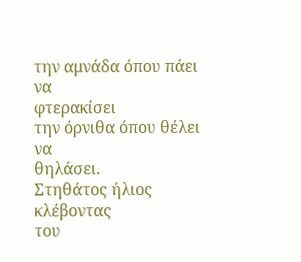την αμνάδα όπου πάει να
φτερακίσει
την όρνιθα όπου θέλει να
θηλάσει.
Στηθάτος ήλιος κλέβοντας
του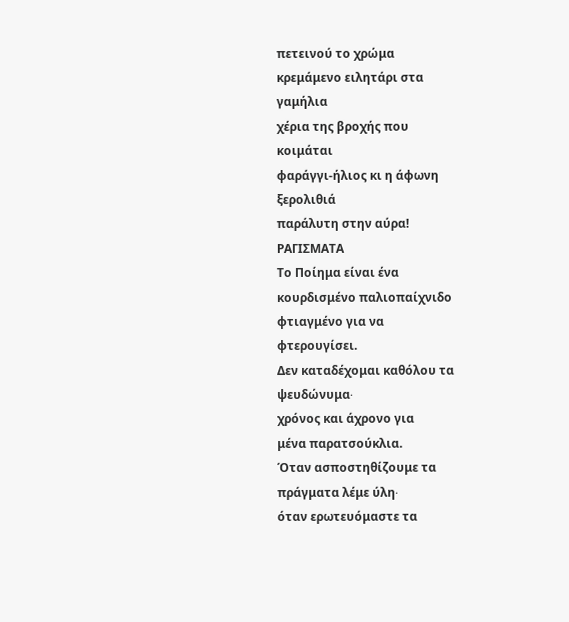πετεινού το χρώμα
κρεμάμενο ειλητάρι στα
γαμήλια
χέρια της βροχής που
κοιμάται
φαράγγι-ήλιος κι η άφωνη
ξερολιθιά
παράλυτη στην αύρα!
ΡΑΓΙΣΜΑΤΑ
Το Ποίημα είναι ένα
κουρδισμένο παλιοπαίχνιδο
φτιαγμένο για να
φτερουγίσει.
Δεν καταδέχομαι καθόλου τα
ψευδώνυμα∙
χρόνος και άχρονο για
μένα παρατσούκλια.
Όταν ασποστηθίζουμε τα
πράγματα λέμε ύλη∙
όταν ερωτευόμαστε τα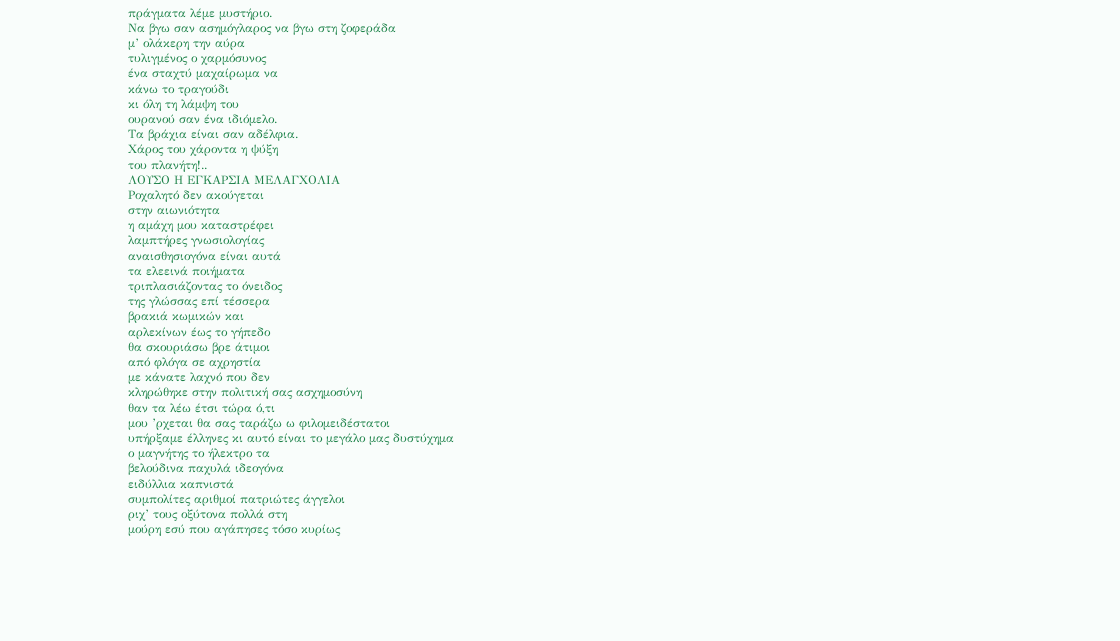πράγματα λέμε μυστήριο.
Να βγω σαν ασημόγλαρος να βγω στη ζοφεράδα
μ’ ολάκερη την αύρα
τυλιγμένος ο χαρμόσυνος
ένα σταχτύ μαχαίρωμα να
κάνω το τραγούδι
κι όλη τη λάμψη του
ουρανού σαν ένα ιδιόμελο.
Τα βράχια είναι σαν αδέλφια.
Χάρος του χάροντα η ψύξη
του πλανήτη!..
ΛΟΥΣΟ Η ΕΓΚΑΡΣΙΑ ΜΕΛΑΓΧΟΛΙΑ
Ροχαλητό δεν ακούγεται
στην αιωνιότητα
η αμάχη μου καταστρέφει
λαμπτήρες γνωσιολογίας
αναισθησιογόνα είναι αυτά
τα ελεεινά ποιήματα
τριπλασιάζοντας το όνειδος
της γλώσσας επί τέσσερα
βρακιά κωμικών και
αρλεκίνων έως το γήπεδο
θα σκουριάσω βρε άτιμοι
από φλόγα σε αχρηστία
με κάνατε λαχνό που δεν
κληρώθηκε στην πολιτική σας ασχημοσύνη
θαν τα λέω έτσι τώρα ό,τι
μου ’ρχεται θα σας ταράζω ω φιλομειδέστατοι
υπήρξαμε έλληνες κι αυτό είναι το μεγάλο μας δυστύχημα
ο μαγνήτης το ήλεκτρο τα
βελούδινα παχυλά ιδεογόνα
ειδύλλια καπνιστά
συμπολίτες αριθμοί πατριώτες άγγελοι
ριχ’ τους οξύτονα πολλά στη
μούρη εσύ που αγάπησες τόσο κυρίως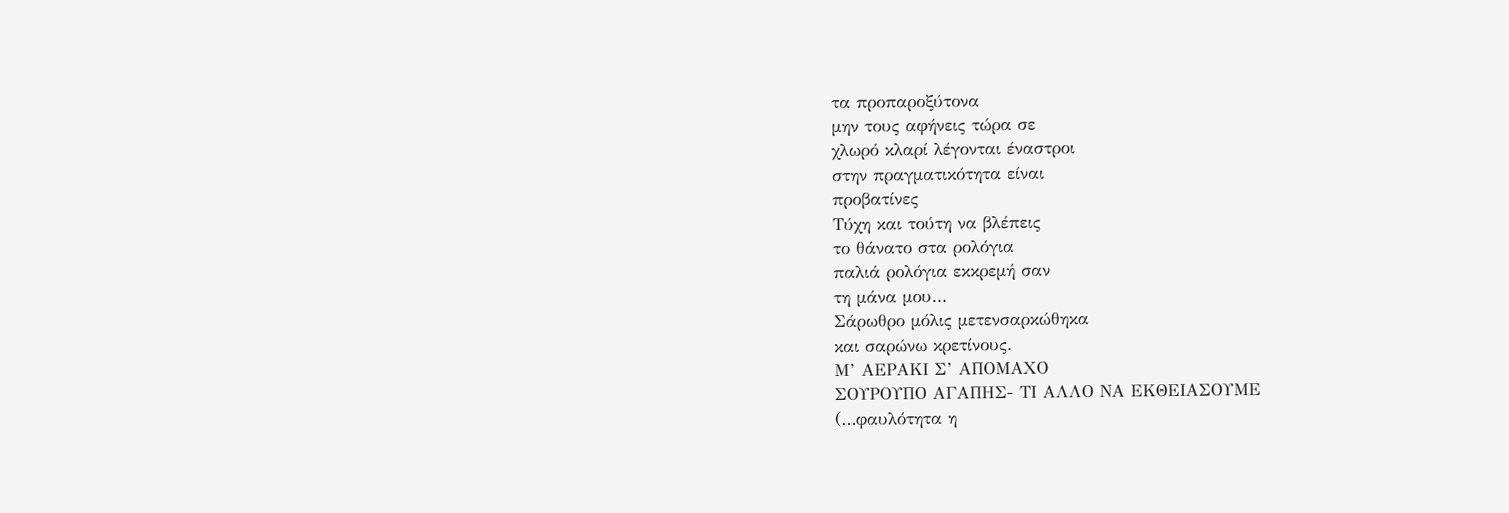τα προπαροξύτονα
μην τους αφήνεις τώρα σε
χλωρό κλαρί λέγονται έναστροι
στην πραγματικότητα είναι
προβατίνες
Τύχη και τούτη να βλέπεις
το θάνατο στα ρολόγια
παλιά ρολόγια εκκρεμή σαν
τη μάνα μου…
Σάρωθρο μόλις μετενσαρκώθηκα
και σαρώνω κρετίνους.
Μ’ ΑΕΡΑΚΙ Σ’ ΑΠΟΜΑΧΟ
ΣΟΥΡΟΥΠΟ ΑΓΑΠΗΣ- ΤΙ ΑΛΛΟ ΝΑ ΕΚΘΕΙΑΣΟΥΜΕ
(…φαυλότητα η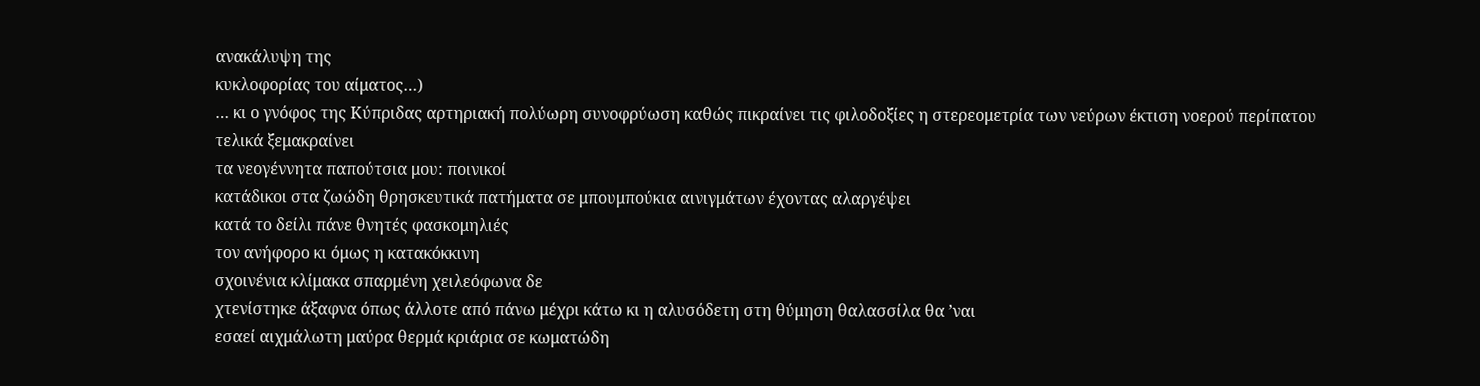ανακάλυψη της
κυκλοφορίας του αίματος…)
… κι ο γνόφος της Κύπριδας αρτηριακή πολύωρη συνοφρύωση καθώς πικραίνει τις φιλοδοξίες η στερεομετρία των νεύρων έκτιση νοερού περίπατου τελικά ξεμακραίνει
τα νεογέννητα παπούτσια μου: ποινικοί
κατάδικοι στα ζωώδη θρησκευτικά πατήματα σε μπουμπούκια αινιγμάτων έχοντας αλαργέψει
κατά το δείλι πάνε θνητές φασκομηλιές
τον ανήφορο κι όμως η κατακόκκινη
σχοινένια κλίμακα σπαρμένη χειλεόφωνα δε
χτενίστηκε άξαφνα όπως άλλοτε από πάνω μέχρι κάτω κι η αλυσόδετη στη θύμηση θαλασσίλα θα ’ναι
εσαεί αιχμάλωτη μαύρα θερμά κριάρια σε κωματώδη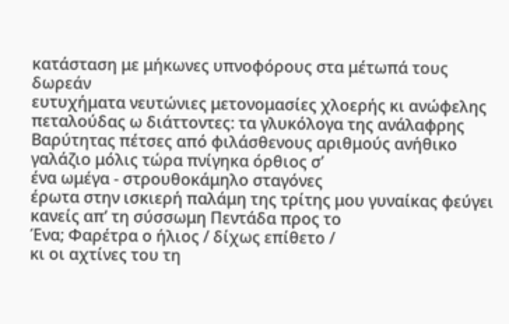κατάσταση με μήκωνες υπνοφόρους στα μέτωπά τους δωρεάν
ευτυχήματα νευτώνιες μετονομασίες χλοερής κι ανώφελης
πεταλούδας ω διάττοντες: τα γλυκόλογα της ανάλαφρης Βαρύτητας πέτσες από φιλάσθενους αριθμούς ανήθικο
γαλάζιο μόλις τώρα πνίγηκα όρθιος σ’
ένα ωμέγα - στρουθοκάμηλο σταγόνες
έρωτα στην ισκιερή παλάμη της τρίτης μου γυναίκας φεύγει κανείς απ’ τη σύσσωμη Πεντάδα προς το
Ένα; Φαρέτρα ο ήλιος / δίχως επίθετο /
κι οι αχτίνες του τη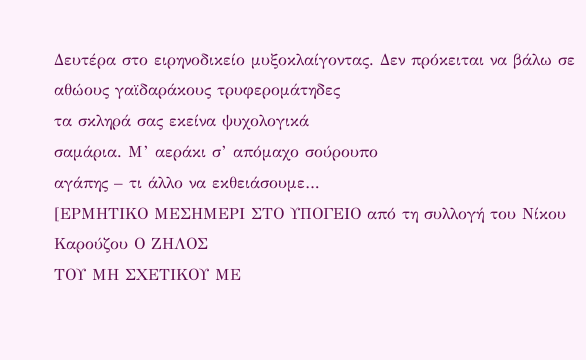Δευτέρα στο ειρηνοδικείο μυξοκλαίγοντας. Δεν πρόκειται να βάλω σε αθώους γαϊδαράκους τρυφερομάτηδες
τα σκληρά σας εκείνα ψυχολογικά
σαμάρια. Μ’ αεράκι σ’ απόμαχο σούρουπο
αγάπης – τι άλλο να εκθειάσουμε…
[ΕΡΜΗΤΙΚΟ ΜΕΣΗΜΕΡΙ ΣΤΟ ΥΠΟΓΕΙΟ από τη συλλογή του Νίκου Καρούζου Ο ΖΗΛΟΣ
ΤΟΥ ΜΗ ΣΧΕΤΙΚΟΥ ΜΕ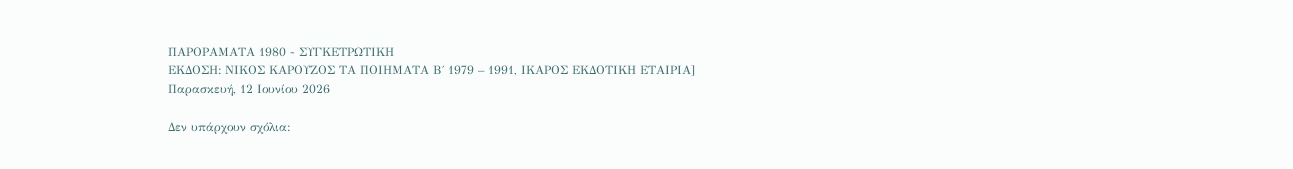ΠΑΡΟΡΑΜΑΤΑ 1980 - ΣΥΓΚΕΤΡΩΤΙΚΗ
ΕΚΔΟΣΗ: ΝΙΚΟΣ ΚΑΡΟΥΖΟΣ ΤΑ ΠΟΙΗΜΑΤΑ Β΄ 1979 – 1991, ΙΚΑΡΟΣ ΕΚΔΟΤΙΚΗ ΕΤΑΙΡΙΑ]
Παρασκευή, 12 Ιουνίου 2026

Δεν υπάρχουν σχόλια: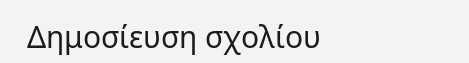Δημοσίευση σχολίου